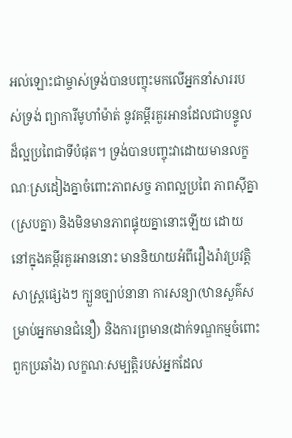អល់ឡោះជាម្ចាស់ទ្រង់បានបញ្ចុះមកលើអ្នកនាំសាររបស់ទ្រង់ ព្យាការីមូហាំម៉ាត់ នូវគម្ពីរគួរអានដែលជាបន្ទូលដ៏ល្អប្រពៃជាទីបំផុត។ ទ្រង់បានបញ្ចុះវាដោយមានលក្ខណៈស្រដៀងគ្នាចំពោះភាពសច្ច ភាពល្អប្រពៃ ភាពស៊ីគ្នា(ស្របគ្នា) និងមិនមានភាពផ្ទុយគ្នានោះឡើយ ដោយនៅក្នុងគម្ពីរគួរអាននោះ មាននិយាយអំពីរឿងរ៉ាវប្រវត្តិសាស្ត្រផ្សេងៗ ក្បួនច្បាប់នានា ការសន្យា(ឋានសួគ៌សម្រាប់អ្នកមានជំនឿ) និងការព្រមាន(ដាក់ទណ្ឌកម្មចំពោះពួកប្រឆាំង) លក្ខណៈសម្បត្តិរបស់អ្នកដែល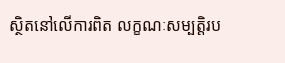ស្ថិតនៅលើការពិត លក្ខណៈសម្បត្តិរប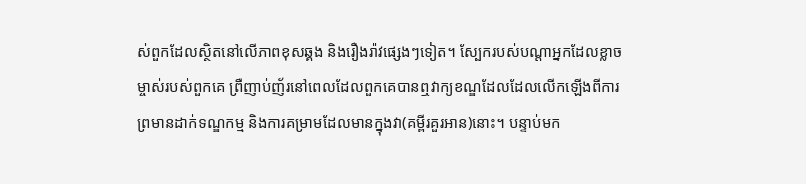ស់ពួកដែលស្ថិតនៅលើភាពខុសឆ្គង និងរឿងរ៉ាវផ្សេងៗទៀត។ ស្បែករបស់បណ្តាអ្នកដែលខ្លាចម្ចាស់របស់ពួកគេ ព្រឺញាប់ញ័រនៅពេលដែលពួកគេបានឮវាក្យខណ្ឌដែលដែលលើកឡើងពីការព្រមានដាក់ទណ្ឌកម្ម និងការគម្រាមដែលមានក្នុងវា(គម្ពីរគួរអាន)នោះ។ បន្ទាប់មក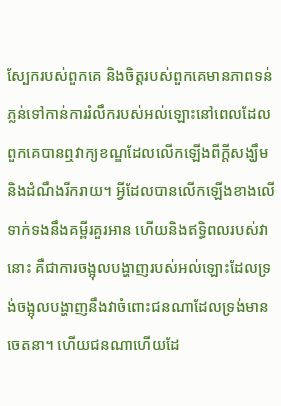ស្បែករបស់ពួកគេ និងចិត្តរបស់ពួកគេមានភាពទន់ភ្លន់ទៅកាន់ការរំលឹករបស់អល់ឡោះនៅពេលដែលពួកគេបានឮវាក្យខណ្ឌដែលលើកឡើងពីក្តីសង្ឃឹម និងដំណឹងរីករាយ។ អ្វីដែលបានលើកឡើងខាងលើទាក់ទងនឹងគម្ពីរគួរអាន ហើយនិងឥទ្ធិពលរបស់វានោះ គឺជាការចង្អុលបង្ហាញរបស់អល់ឡោះដែលទ្រង់ចង្អុលបង្ហាញនឹងវាចំពោះជនណាដែលទ្រង់មានចេតនា។ ហើយជនណាហើយដែ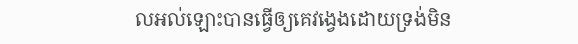លអល់ឡោះបានធ្វើឲ្យគេវង្វេងដោយទ្រង់មិន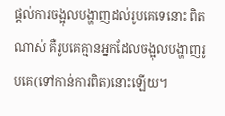ផ្តល់ការចង្អុលបង្ហាញដល់រូបគេទេនោះ ពិតណាស់ គឺរូបគេគ្មានអ្នកដែលចង្អុលបង្ហាញរូបគេ(ទៅកាន់ការពិត)នោះឡើយ។